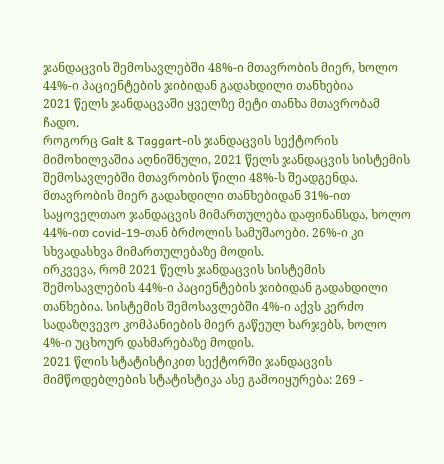ჯანდაცვის შემოსავლებში 48%-ი მთავრობის მიერ, ხოლო 44%-ი პაციენტების ჯიბიდან გადახდილი თანხებია
2021 წელს ჯანდაცვაში ყველზე მეტი თანხა მთავრობამ ჩადო.
როგორც Galt & Taggart-ის ჯანდაცვის სექტორის მიმოხილვაშია აღნიშნული, 2021 წელს ჯანდაცვის სისტემის შემოსავლებში მთავრობის წილი 48%-ს შეადგენდა. მთავრობის მიერ გადახდილი თანხებიდან 31%-ით საყოველთაო ჯანდაცვის მიმართულება დაფინანსდა, ხოლო 44%-ით covid-19-თან ბრძოლის სამუშაოები. 26%-ი კი სხვადასხვა მიმართულებაზე მოდის.
ირკვევა, რომ 2021 წელს ჯანდაცვის სისტემის შემოსავლების 44%-ი პაციენტების ჯიბიდან გადახდილი თანხებია. სისტემის შემოსავლებში 4%-ი აქვს კერძო სადაზღვევო კომპანიების მიერ გაწეულ ხარჯებს, ხოლო 4%-ი უცხოურ დახმარებაზე მოდის.
2021 წლის სტატისტიკით სექტორში ჯანდაცვის მიმწოდებლების სტატისტიკა ასე გამოიყურება: 269 -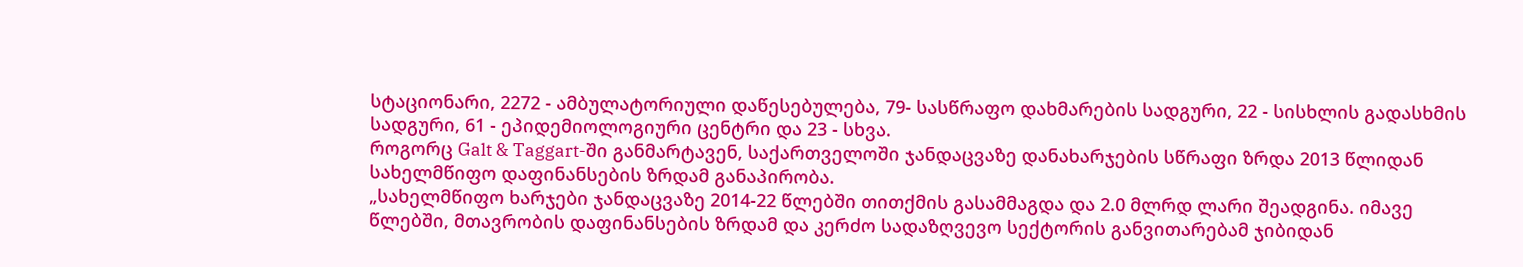სტაციონარი, 2272 - ამბულატორიული დაწესებულება, 79- სასწრაფო დახმარების სადგური, 22 - სისხლის გადასხმის სადგური, 61 - ეპიდემიოლოგიური ცენტრი და 23 - სხვა.
როგორც Galt & Taggart-ში განმარტავენ, საქართველოში ჯანდაცვაზე დანახარჯების სწრაფი ზრდა 2013 წლიდან სახელმწიფო დაფინანსების ზრდამ განაპირობა.
„სახელმწიფო ხარჯები ჯანდაცვაზე 2014-22 წლებში თითქმის გასამმაგდა და 2.0 მლრდ ლარი შეადგინა. იმავე წლებში, მთავრობის დაფინანსების ზრდამ და კერძო სადაზღვევო სექტორის განვითარებამ ჯიბიდან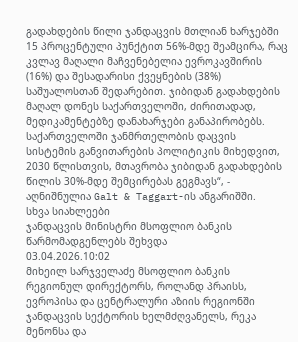გადახდების წილი ჯანდაცვის მთლიან ხარჯებში 15 პროცენტული პუნქტით 56%-მდე შეამცირა, რაც კვლავ მაღალი მაჩვენებელია ევროკავშირის (16%) და შესადარისი ქვეყნების (38%) საშუალოსთან შედარებით. ჯიბიდან გადახდების მაღალ დონეს საქართველოში, ძირითადად, მედიკამენტებზე დანახარჯები განაპირობებს. საქართველოში ჯანმრთელობის დაცვის სისტემის განვითარების პოლიტიკის მიხედვით, 2030 წლისთვის, მთავრობა ჯიბიდან გადახდების წილის 30%-მდე შემცირებას გეგმავს“, - აღნიშნულია Galt & Taggart-ის ანგარიშში.
სხვა სიახლეები
ჯანდაცვის მინისტრი მსოფლიო ბანკის წარმომადგენლებს შეხვდა
03.04.2026.10:02
მიხეილ სარჯველაძე მსოფლიო ბანკის რეგიონულ დირექტორს, როლანდ პრაისს, ევროპისა და ცენტრალური აზიის რეგიონში ჯანდაცვის სექტორის ხელმძღვანელს, რეკა მენონსა და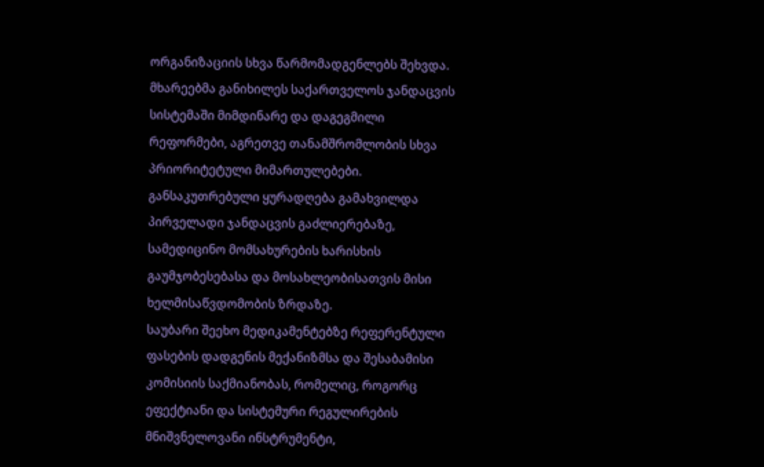ორგანიზაციის სხვა წარმომადგენლებს შეხვდა.
მხარეებმა განიხილეს საქართველოს ჯანდაცვის სისტემაში მიმდინარე და დაგეგმილი რეფორმები, აგრეთვე თანამშრომლობის სხვა პრიორიტეტული მიმართულებები. განსაკუთრებული ყურადღება გამახვილდა პირველადი ჯანდაცვის გაძლიერებაზე, სამედიცინო მომსახურების ხარისხის გაუმჯობესებასა და მოსახლეობისათვის მისი ხელმისაწვდომობის ზრდაზე.
საუბარი შეეხო მედიკამენტებზე რეფერენტული ფასების დადგენის მექანიზმსა და შესაბამისი კომისიის საქმიანობას, რომელიც, როგორც ეფექტიანი და სისტემური რეგულირების მნიშვნელოვანი ინსტრუმენტი,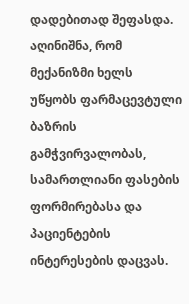დადებითად შეფასდა. აღინიშნა, რომ მექანიზმი ხელს უწყობს ფარმაცევტული ბაზრის გამჭვირვალობას, სამართლიანი ფასების ფორმირებასა და პაციენტების ინტერესების დაცვას.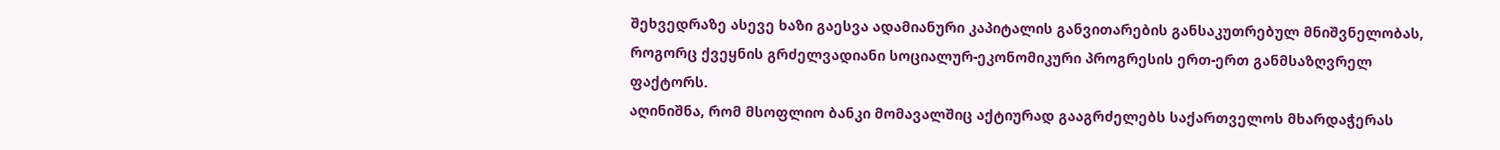შეხვედრაზე ასევე ხაზი გაესვა ადამიანური კაპიტალის განვითარების განსაკუთრებულ მნიშვნელობას, როგორც ქვეყნის გრძელვადიანი სოციალურ-ეკონომიკური პროგრესის ერთ-ერთ განმსაზღვრელ ფაქტორს.
აღინიშნა, რომ მსოფლიო ბანკი მომავალშიც აქტიურად გააგრძელებს საქართველოს მხარდაჭერას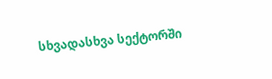სხვადასხვა სექტორში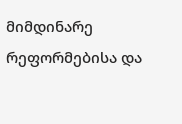მიმდინარე რეფორმებისა და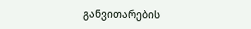განვითარების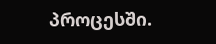პროცესში.